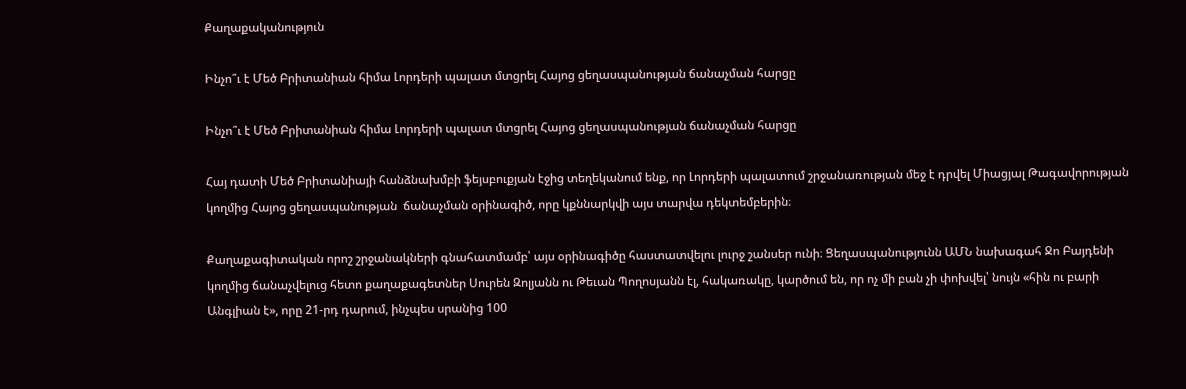Քաղաքականություն

Ինչո՞ւ է Մեծ Բրիտանիան հիմա Լորդերի պալատ մտցրել Հայոց ցեղասպանության ճանաչման հարցը

Ինչո՞ւ է Մեծ Բրիտանիան հիմա Լորդերի պալատ մտցրել Հայոց ցեղասպանության ճանաչման հարցը

Հայ դատի Մեծ Բրիտանիայի հանձնախմբի ֆեյսբուքյան էջից տեղեկանում ենք, որ Լորդերի պալատում շրջանառության մեջ է դրվել Միացյալ Թագավորության կողմից Հայոց ցեղասպանության  ճանաչման օրինագիծ, որը կքննարկվի այս տարվա դեկտեմբերին։

Քաղաքագիտական որոշ շրջանակների գնահատմամբ՝ այս օրինագիծը հաստատվելու լուրջ շանսեր ունի։ Ցեղասպանությունն ԱՄՆ նախագահ Ջո Բայդենի կողմից ճանաչվելուց հետո քաղաքագետներ Սուրեն Զոլյանն ու Թեւան Պողոսյանն էլ, հակառակը, կարծում են, որ ոչ մի բան չի փոխվել՝ նույն «հին ու բարի Անգլիան է», որը 21-րդ դարում, ինչպես սրանից 100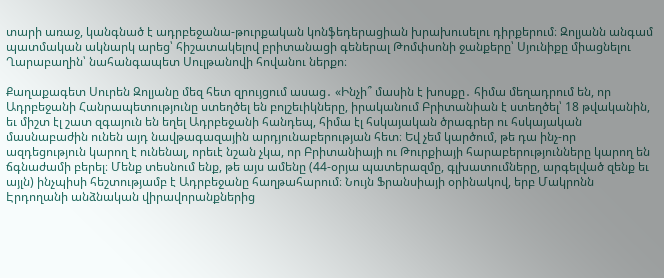տարի առաջ, կանգնած է ադրբեջանա-թուրքական կոնֆեդերացիան խրախուսելու դիրքերում։ Զոլյանն անգամ պատմական ակնարկ արեց՝ հիշատակելով բրիտանացի գեներալ Թոմփսոնի ջանքերը՝ Սյունիքը միացնելու Ղարաբաղին՝ նահանգապետ Սուլթանովի հովանու ներքո։

Քաղաքագետ Սուրեն Զոլյանը մեզ հետ զրույցում ասաց․ «Ինչի՞ մասին է խոսքը․ հիմա մեղադրում են, որ Ադրբեջանի Հանրապետությունը ստեղծել են բոլշեւիկները, իրականում Բրիտանիան է ստեղծել՝ 18 թվականին, եւ միշտ էլ շատ զգայուն են եղել Ադրբեջանի հանդեպ, հիմա էլ հսկայական ծրագրեր ու հսկայական մասնաբաժին ունեն այդ նավթագազային արդյունաբերության հետ։ Եվ չեմ կարծում, թե դա ինչ-որ ազդեցություն կարող է ունենալ, որեւէ նշան չկա, որ Բրիտանիայի ու Թուրքիայի հարաբերությունները կարող են ճգնաժամի բերել։ Մենք տեսնում ենք, թե այս ամենը (44-օրյա պատերազմը, գլխատումները, արգելված զենք եւ այլն) ինչպիսի հեշտությամբ է Ադրբեջանը հաղթահարում։ Նույն Ֆրանսիայի օրինակով, երբ Մակրոնն Էրդողանի անձնական վիրավորանքներից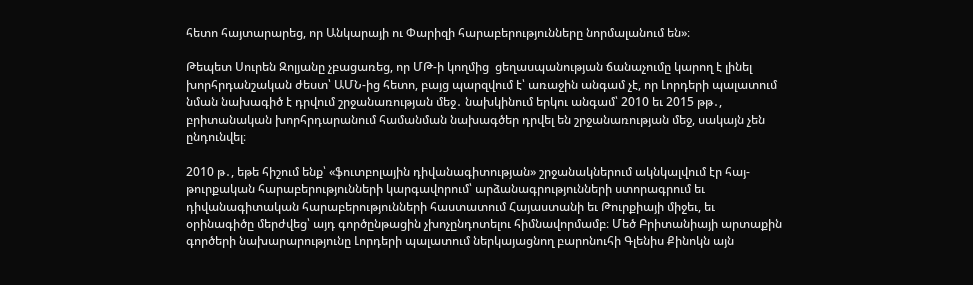հետո հայտարարեց, որ Անկարայի ու Փարիզի հարաբերությունները նորմալանում են»։

Թեպետ Սուրեն Զոլյանը չբացառեց, որ ՄԹ-ի կողմից  ցեղասպանության ճանաչումը կարող է լինել խորհրդանշական ժեստ՝ ԱՄՆ-ից հետո, բայց պարզվում է՝ առաջին անգամ չէ, որ Լորդերի պալատում նման նախագիծ է դրվում շրջանառության մեջ․ նախկինում երկու անգամ՝ 2010 եւ 2015 թթ․, բրիտանական խորհրդարանում համանման նախագծեր դրվել են շրջանառության մեջ, սակայն չեն ընդունվել։

2010 թ․, եթե հիշում ենք՝ «ֆուտբոլային դիվանագիտության» շրջանակներում ակնկալվում էր հայ-թուրքական հարաբերությունների կարգավորում՝ արձանագրությունների ստորագրում եւ դիվանագիտական հարաբերությունների հաստատում Հայաստանի եւ Թուրքիայի միջեւ, եւ օրինագիծը մերժվեց՝ այդ գործընթացին չխոչընդոտելու հիմնավորմամբ։ Մեծ Բրիտանիայի արտաքին գործերի նախարարությունը Լորդերի պալատում ներկայացնող բարոնուհի Գլենիս Քինոկն այն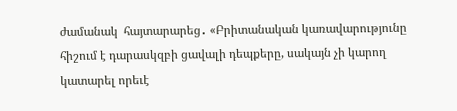ժամանակ  հայտարարեց․ «Բրիտանական կառավարությունը հիշում է դարասկզբի ցավալի դեպքերը, սակայն չի կարող կատարել որեւէ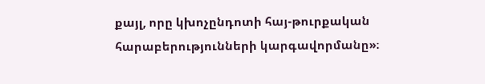քայլ, որը կխոչընդոտի հայ-թուրքական հարաբերությունների կարգավորմանը»։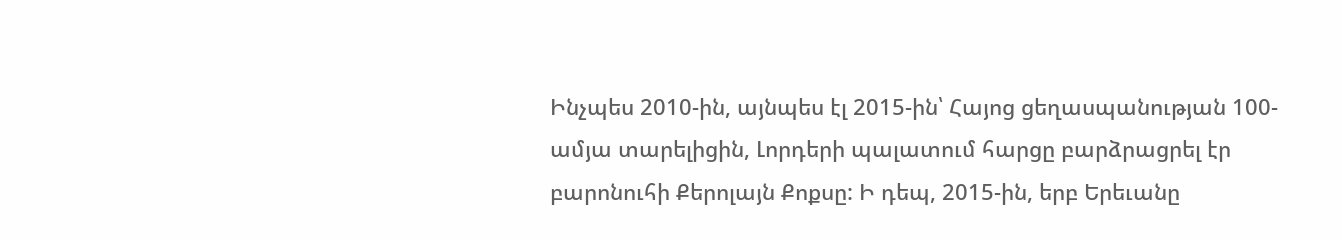Ինչպես 2010-ին, այնպես էլ 2015-ին՝ Հայոց ցեղասպանության 100-ամյա տարելիցին, Լորդերի պալատում հարցը բարձրացրել էր  բարոնուհի Քերոլայն Քոքսը: Ի դեպ, 2015-ին, երբ Երեւանը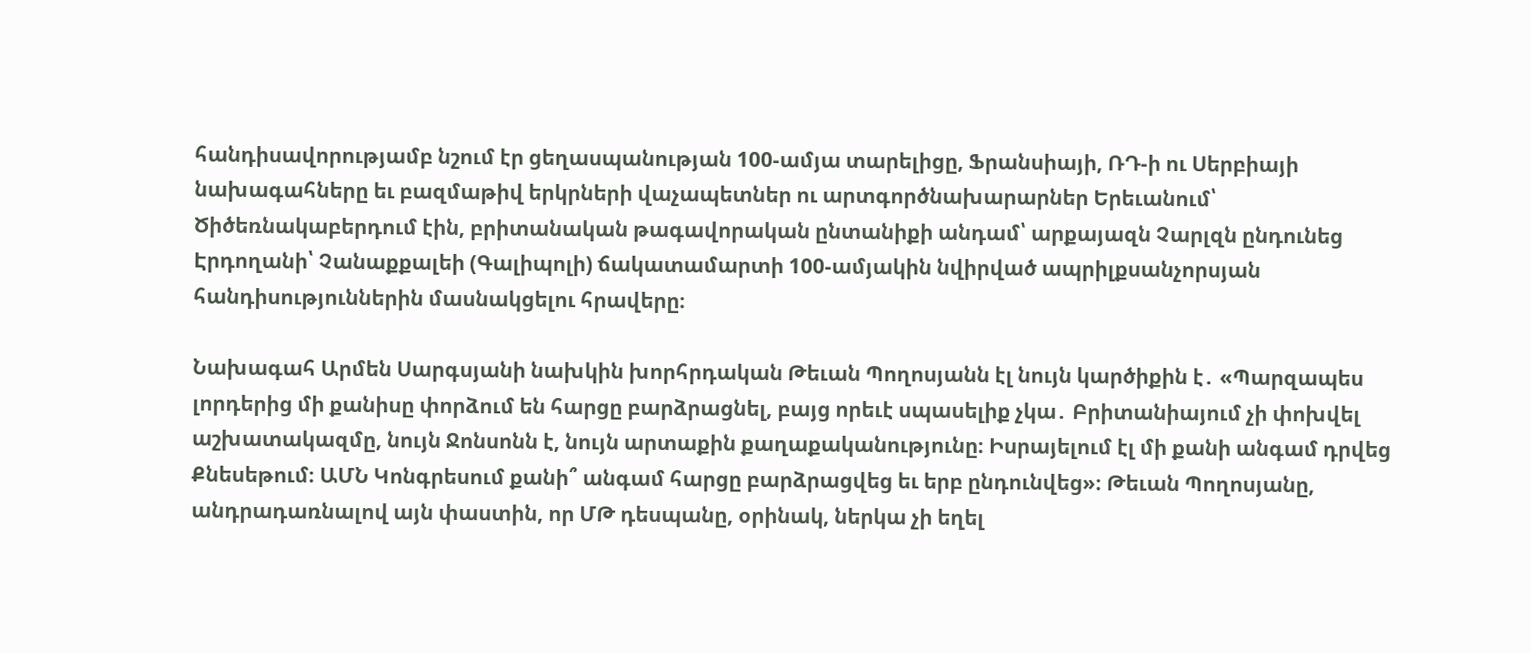հանդիսավորությամբ նշում էր ցեղասպանության 100-ամյա տարելիցը, Ֆրանսիայի, ՌԴ-ի ու Սերբիայի նախագահները եւ բազմաթիվ երկրների վաչապետներ ու արտգործնախարարներ Երեւանում՝ Ծիծեռնակաբերդում էին, բրիտանական թագավորական ընտանիքի անդամ՝ արքայազն Չարլզն ընդունեց Էրդողանի՝ Չանաքքալեի (Գալիպոլի) ճակատամարտի 100-ամյակին նվիրված ապրիլքսանչորսյան հանդիսություններին մասնակցելու հրավերը։

Նախագահ Արմեն Սարգսյանի նախկին խորհրդական Թեւան Պողոսյանն էլ նույն կարծիքին է․ «Պարզապես լորդերից մի քանիսը փորձում են հարցը բարձրացնել, բայց որեւէ սպասելիք չկա․ Բրիտանիայում չի փոխվել աշխատակազմը, նույն Ջոնսոնն է, նույն արտաքին քաղաքականությունը։ Իսրայելում էլ մի քանի անգամ դրվեց Քնեսեթում։ ԱՄՆ Կոնգրեսում քանի՞ անգամ հարցը բարձրացվեց եւ երբ ընդունվեց»։ Թեւան Պողոսյանը, անդրադառնալով այն փաստին, որ ՄԹ դեսպանը, օրինակ, ներկա չի եղել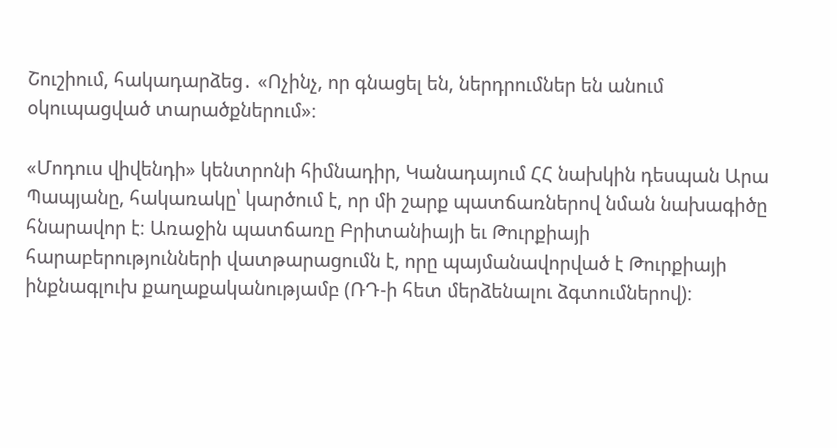Շուշիում, հակադարձեց․ «Ոչինչ, որ գնացել են, ներդրումներ են անում օկուպացված տարածքներում»։

«Մոդուս վիվենդի» կենտրոնի հիմնադիր, Կանադայում ՀՀ նախկին դեսպան Արա Պապյանը, հակառակը՝ կարծում է, որ մի շարք պատճառներով նման նախագիծը հնարավոր է։ Առաջին պատճառը Բրիտանիայի եւ Թուրքիայի հարաբերությունների վատթարացումն է, որը պայմանավորված է Թուրքիայի ինքնագլուխ քաղաքականությամբ (ՌԴ-ի հետ մերձենալու ձգտումներով)։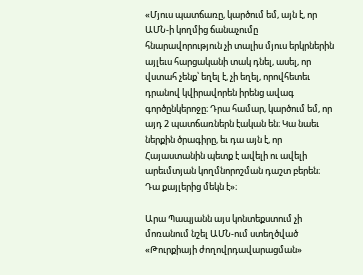«Մյուս պատճառը, կարծում եմ, այն է, որ ԱՄՆ-ի կողմից ճանաչումը հնարավորություն չի տալիս մյուս երկրներին այլեւս հարցականի տակ դնել, ասել, որ վստահ չենք՝ եղել է, չի եղել, որովհետեւ դրանով կվիրավորեն իրենց ավագ գործընկերոջը։ Դրա համար, կարծում եմ, որ այդ 2 պատճառներն էական են։ Կա նաեւ ներքին ծրագիրը, եւ դա այն է, որ Հայաստանին պետք է ավելի ու ավելի արեւմտյան կողմնորոշման դաշտ բերեն։ Դա քայլերից մեկն է»։

Արա Պապյանն այս կոնտեքստում չի մոռանում նշել ԱՄՆ-ում ստեղծված «Թուրքիայի ժողովրդավարացման»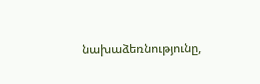նախաձեռնությունը,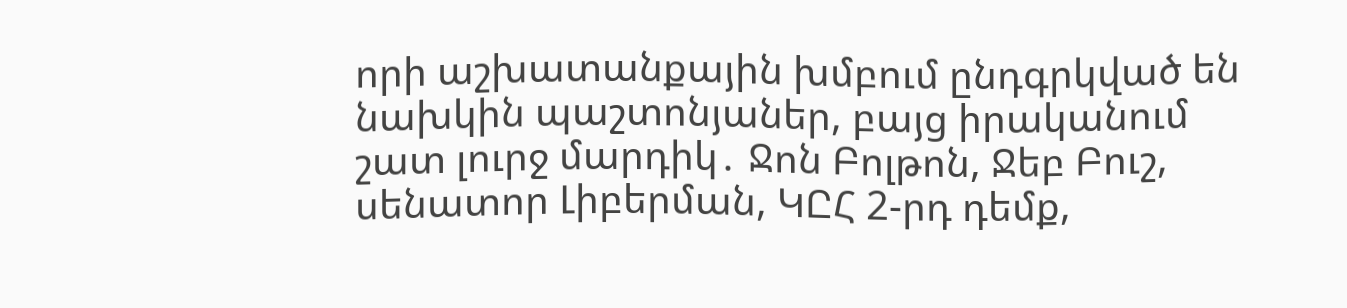որի աշխատանքային խմբում ընդգրկված են նախկին պաշտոնյաներ, բայց իրականում շատ լուրջ մարդիկ․ Ջոն Բոլթոն, Ջեբ Բուշ, սենատոր Լիբերման, ԿԸՀ 2-րդ դեմք,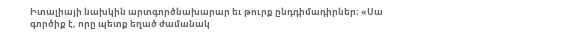Իտալիայի նախկին արտգործնախարար եւ թուրք ընդդիմադիրներ։ «Սա գործիք է, որը պետք եղած ժամանակ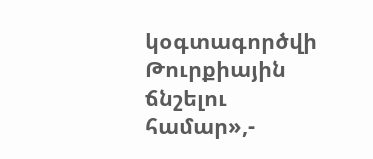կօգտագործվի Թուրքիային ճնշելու համար»,-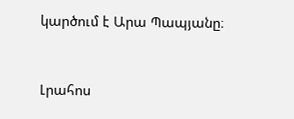կարծում է Արա Պապյանը։


Լրահոս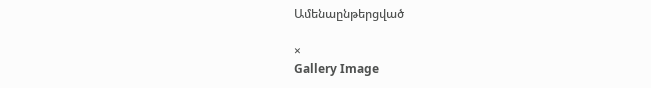Ամենաընթերցված

×
Gallery Image